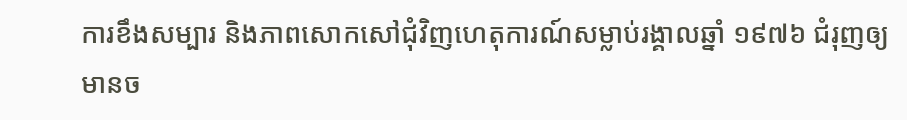ការខឹងសម្បារ និងភាពសោកសៅជុំវិញហេតុការណ៍សម្លាប់រង្គាលឆ្នាំ ១៩៧៦ ជំរុញឲ្យមានច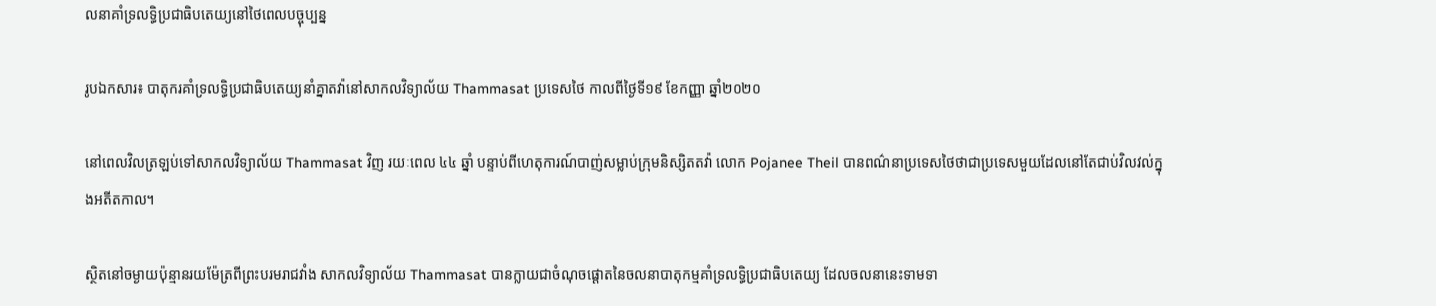លនាគាំទ្រលទ្ធិប្រជាធិបតេយ្យនៅថៃពេលបច្ចុប្បន្ន

រូបឯកសារ៖ បាតុករគាំទ្រលទ្ធិប្រជាធិបតេយ្យនាំគ្នាតវ៉ានៅសាកលវិទ្យាល័យ Thammasat ប្រទេសថៃ កាលពីថ្ងៃទី១៩ ខែកញ្ញា ឆ្នាំ២០២០

នៅពេលវិលត្រឡប់ទៅសាកលវិទ្យាល័យ Thammasat វិញ រយៈពេល ៤៤ ឆ្នាំ បន្ទាប់ពីហេតុការណ៍បាញ់សម្លាប់ក្រុមនិស្សិតតវ៉ា លោក Pojanee Theil បានពណ៌នាប្រទេសថៃថាជាប្រទេសមួយដែលនៅតែជាប់វិលវល់ក្នុងអតីតកាល។

ស្ថិតនៅចម្ងាយប៉ុន្មានរយម៉ែត្រពីព្រះបរមរាជវាំង សាកលវិទ្យាល័យ Thammasat បានក្លាយជាចំណុចផ្តោតនៃចលនាបាតុកម្មគាំទ្រលទ្ធិប្រជាធិបតេយ្យ ដែលចលនានេះទាមទា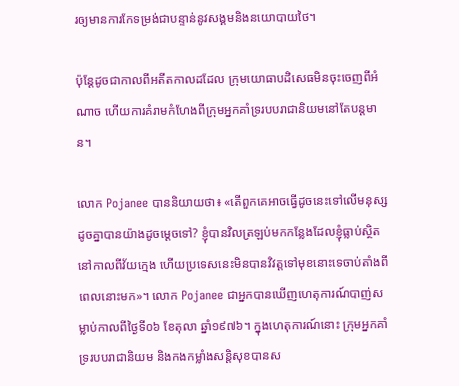រឲ្យមានការកែទម្រង់ជាបន្ទាន់នូវសង្គមនិងនយោបាយថៃ។

ប៉ុន្តែដូចជាកាលពីអតីតកាលដដែល ក្រុមយោធាបដិសេធមិនចុះចេញពីអំណាច ហើយការគំរាមកំហែងពីក្រុមអ្នកគាំទ្ររបបរាជានិយមនៅតែបន្តមាន។

លោក Pojanee បាននិយាយថា៖ «តើពួកគេអាចធ្វើដូចនេះទៅលើមនុស្សដូចគ្នាបានយ៉ាងដូចម្តេចទៅ? ខ្ញុំបានវិលត្រឡប់មកកន្លែងដែលខ្ញុំធ្លាប់ស្ថិតនៅកាលពីវ័យក្មេង ហើយប្រទេសនេះមិនបានវិវត្តទៅមុខនោះទេចាប់តាំងពីពេលនោះមក»។ លោក Pojanee ជាអ្នកបានឃើញហេតុការណ៍បាញ់សម្លាប់កាលពីថ្ងៃទី០៦ ខែតុលា ឆ្នាំ១៩៧៦។ ក្នុងហេតុការណ៍នោះ ក្រុមអ្នកគាំទ្ររបបរាជានិយម និងកងកម្លាំងសន្តិសុខបានស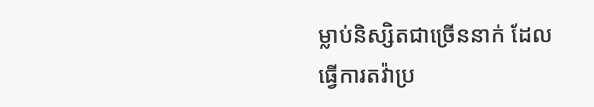ម្លាប់និស្សិតជាច្រើននាក់ ដែលធ្វើការតវ៉ាប្រ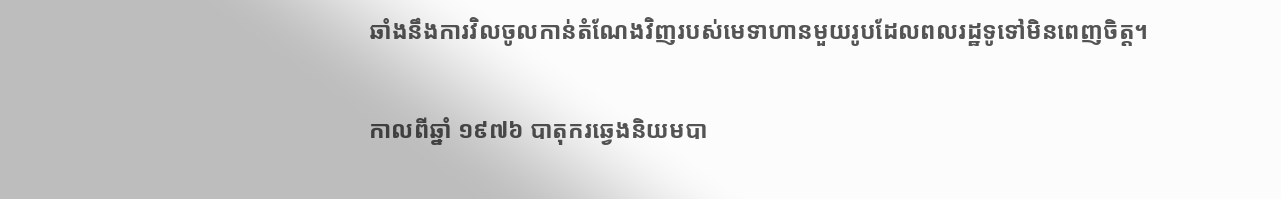ឆាំងនឹងការវិលចូលកាន់តំណែងវិញរបស់មេទាហានមួយរូបដែលពលរដ្ឋទូទៅមិនពេញចិត្ត។

កាលពីឆ្នាំ ១៩៧៦ បាតុករឆ្វេងនិយមបា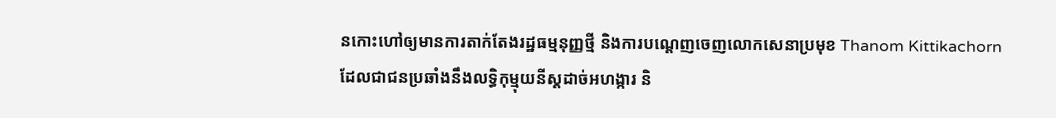នកោះហៅឲ្យមានការតាក់តែងរដ្ឋធម្មនុញ្ញថ្មី និងការបណ្តេញចេញលោកសេនាប្រមុខ Thanom Kittikachorn ដែលជាជនប្រឆាំងនឹងលទ្ធិកុម្មុយនីស្តដាច់អហង្ការ និ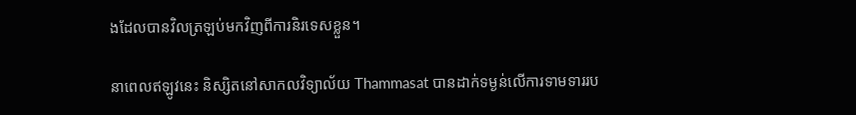ងដែលបានវិលត្រឡប់មកវិញពីការនិរទេសខ្លួន។

នាពេលឥឡូវនេះ និស្សិតនៅសាកលវិទ្យាល័យ Thammasat បានដាក់ទម្ងន់លើការទាមទាររប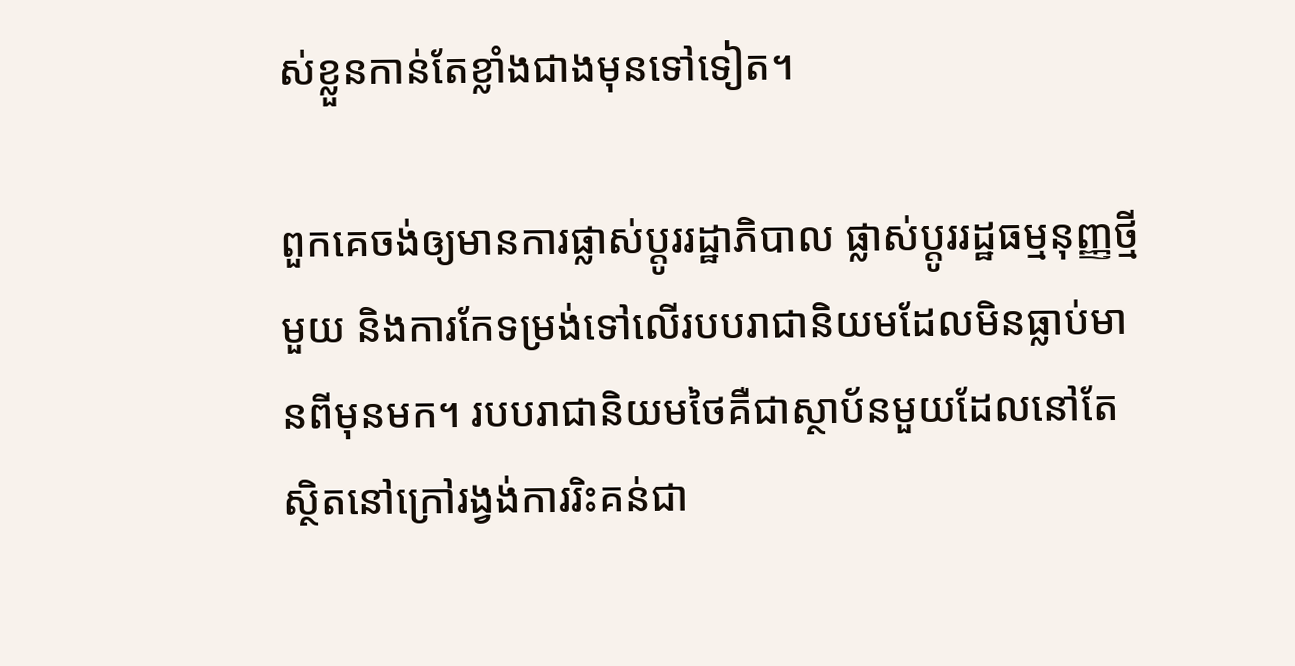ស់ខ្លួនកាន់តែខ្លាំងជាងមុនទៅទៀត។

ពួកគេចង់ឲ្យមានការផ្លាស់ប្តូររដ្ឋាភិបាល ផ្លាស់ប្ដូររដ្ឋធម្មនុញ្ញថ្មីមួយ និងការកែទម្រង់ទៅលើរបបរាជានិយមដែលមិនធ្លាប់មានពីមុនមក។ របបរាជានិយមថៃគឺជាស្ថាប័នមួយដែលនៅតែស្ថិតនៅក្រៅរង្វង់ការរិះគន់ជា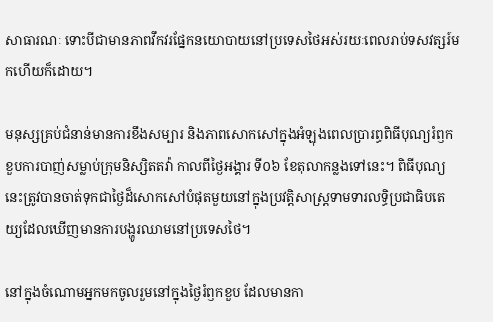សាធារណៈ ទោះបីជាមានភាពវឹកវរផ្នែកនយោបាយនៅប្រទេសថៃអស់រយៈពេលរាប់ទសវត្សរ៍មកហើយក៏ដោយ។

មនុស្សគ្រប់ជំនាន់មានការខឹងសម្បារ និងភាពសោកសៅក្នុងអំឡុងពេលប្រារព្ធពិធីបុណ្យរំឭកខួបការបាញ់សម្លាប់ក្រុមនិស្សិតតវ៉ា កាលពីថ្ងៃអង្គារ ទី០៦ ខែតុលាកន្លងទៅនេះ។ ពិធីបុណ្យនេះត្រូវបានចាត់ទុកជាថ្ងៃដ៏សោកសៅបំផុតមួយនៅក្នុងប្រវត្តិសាស្រ្តទាមទារលទ្ធិប្រជាធិបតេយ្យដែលឃើញមានការបង្ហូរឈាមនៅប្រទេសថៃ។

នៅក្នុងចំណោមអ្នកមកចូលរួមនៅក្នុងថ្ងៃរំឭកខួប ដែលមានកា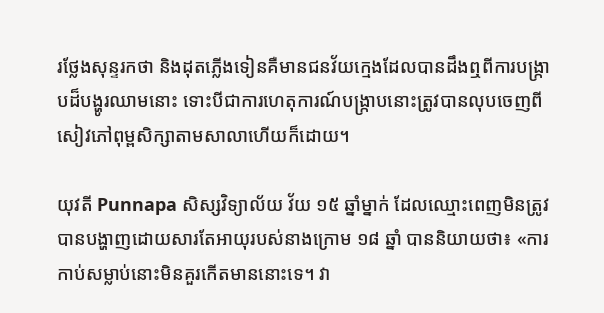រថ្លែងសុន្ទរកថា និងដុតភ្លើងទៀនគឺមានជនវ័យក្មេងដែលបានដឹងឮពីការបង្រ្កាបដ៏បង្ហូរឈាមនោះ ទោះបីជាការហេតុការណ៍បង្រ្កាបនោះត្រូវបានលុបចេញពីសៀវភៅពុម្ពសិក្សាតាមសាលាហើយក៏ដោយ។

យុវតី Punnapa សិស្សវិទ្យាល័យ វ័យ ១៥ ឆ្នាំម្នាក់ ដែលឈ្មោះពេញមិនត្រូវបានបង្ហាញដោយសារតែអាយុរបស់នាងក្រោម ១៨ ឆ្នាំ បាននិយាយថា៖ «ការកាប់សម្លាប់នោះមិនគួរកើតមាននោះទេ។ វា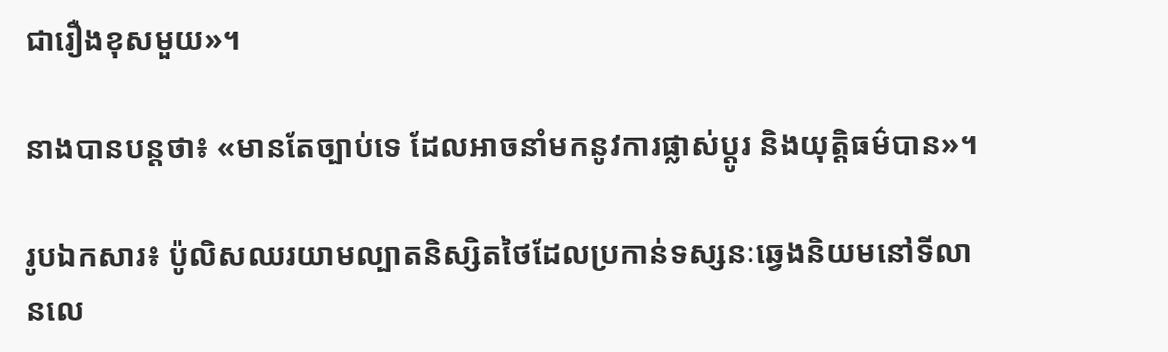ជារឿងខុសមួយ»។

នាងបានបន្តថា៖ «មានតែច្បាប់ទេ ដែលអាចនាំមកនូវការផ្លាស់ប្តូរ និងយុត្តិធម៌បាន»។

រូបឯកសារ៖ ប៉ូលិសឈរយាមល្បាតនិស្សិតថៃដែលប្រកាន់ទស្សនៈឆ្វេងនិយមនៅទីលានលេ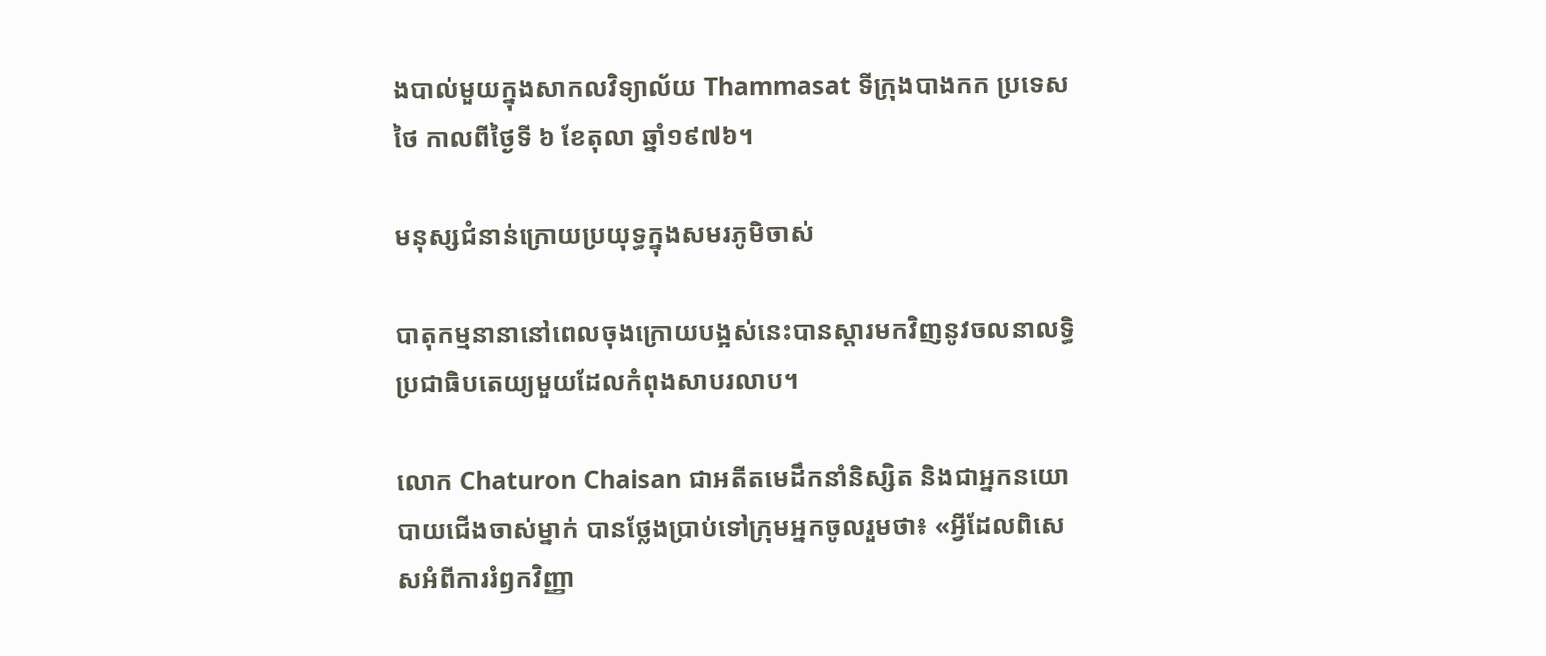ងបាល់មួយក្នុងសាកលវិទ្យាល័យ Thammasat ទីក្រុងបាងកក ប្រទេសថៃ កាលពីថ្ងៃទី ៦ ខែតុលា ឆ្នាំ១៩៧៦។

មនុស្សជំនាន់ក្រោយប្រយុទ្ធក្នុងសមរភូមិចាស់

បាតុកម្មនានានៅពេលចុងក្រោយបង្អស់នេះបានស្តារមកវិញនូវចលនាលទ្ធិប្រជាធិបតេយ្យមួយដែលកំពុងសាបរលាប។

លោក Chaturon Chaisan ជាអតីតមេដឹកនាំនិស្សិត និងជាអ្នកនយោបាយជើងចាស់ម្នាក់ បានថ្លែងប្រាប់ទៅក្រុមអ្នកចូលរួមថា៖ «អ្វីដែលពិសេសអំពីការរំឭកវិញ្ញា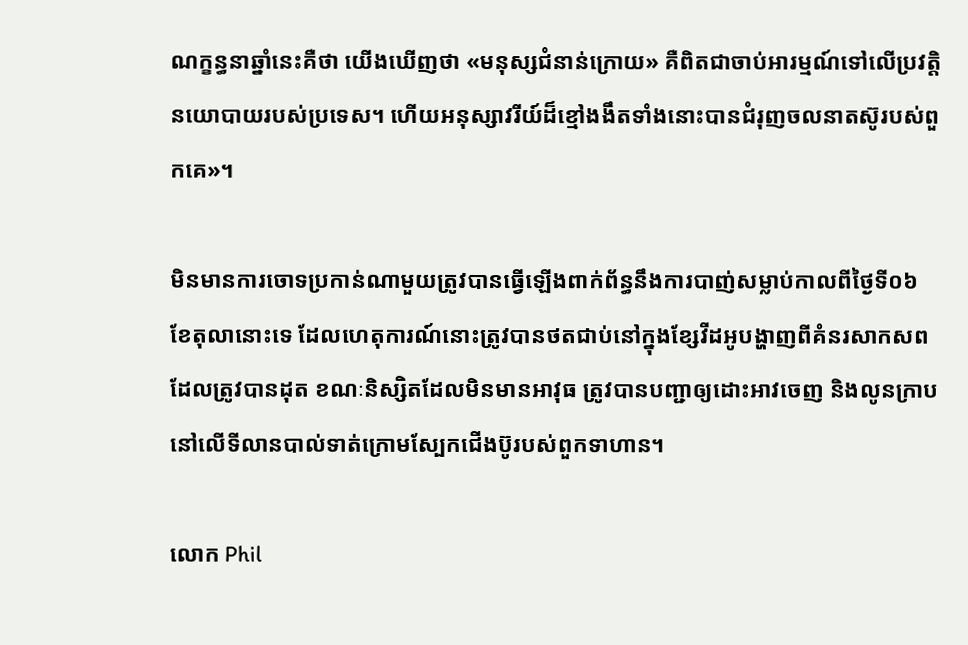ណក្ខន្ធនាឆ្នាំនេះគឺថា យើងឃើញថា «មនុស្សជំនាន់ក្រោយ» គឺពិតជាចាប់អារម្មណ៍ទៅលើប្រវត្តិនយោបាយរបស់ប្រទេស។ ហើយអនុស្សាវរីយ៍ដ៏ខ្មៅងងឹតទាំងនោះបានជំរុញចលនាតស៊ូរបស់ពួកគេ»។

មិនមានការចោទប្រកាន់ណាមួយត្រូវបានធ្វើឡើងពាក់ព័ន្ធនឹងការបាញ់សម្លាប់កាលពីថ្ងៃទី០៦ ខែតុលានោះទេ ដែលហេតុការណ៍នោះត្រូវបានថតជាប់នៅក្នុងខ្សែវីដអូបង្ហាញពីគំនរសាកសពដែលត្រូវបានដុត ខណៈនិស្សិតដែលមិនមានអាវុធ ត្រូវបានបញ្ជាឲ្យដោះអាវចេញ និងលូនក្រាបនៅលើទីលានបាល់ទាត់ក្រោមស្បែកជើងប៊ូរបស់ពួកទាហាន។

លោក Phil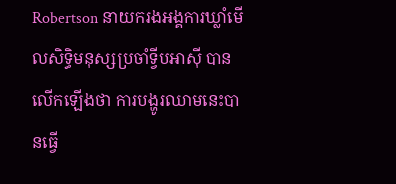Robertson នាយករងអង្គការឃ្លាំមើលសិទ្ធិមនុស្សប្រចាំទ្វីបអាស៊ី បានលើកឡើងថា ការបង្ហូរឈាមនេះបានធ្វើ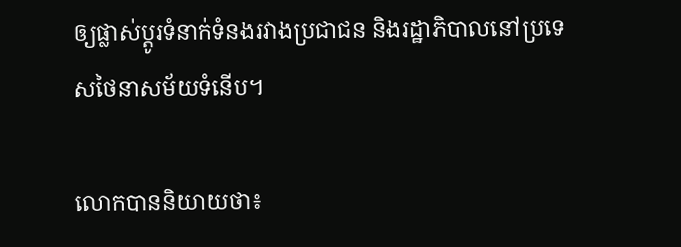ឲ្យផ្លាស់ប្តូរទំនាក់ទំនងរវាងប្រជាជន និងរដ្ឋាភិបាលនៅប្រទេសថៃនាសម័យទំនើប។

លោកបាននិយាយថា៖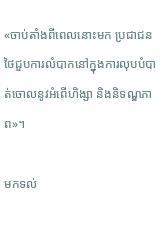«ចាប់តាំងពីពេលនោះមក ប្រជាជនថៃជួបការលំបាកនៅក្នុងការលុបបំបាត់ចោលនូវអំពើហិង្សា និងនិទណ្ឌភាព»។

មកទល់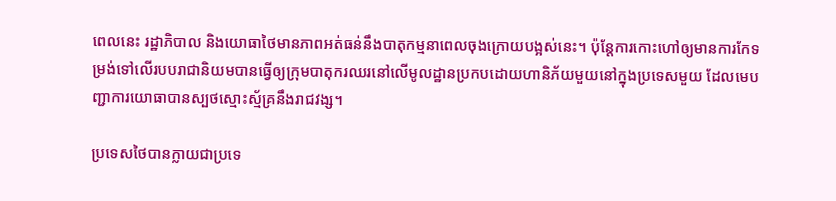ពេលនេះ រដ្ឋាភិបាល និងយោធាថៃមានភាពអត់ធន់នឹងបាតុកម្មនាពេលចុងក្រោយបង្អស់នេះ។ ប៉ុន្តែការកោះហៅឲ្យមានការកែទម្រង់ទៅលើរបបរាជានិយមបានធ្វើឲ្យក្រុមបាតុករឈរនៅលើមូលដ្ឋានប្រកបដោយហានិភ័យមួយនៅក្នុងប្រទេសមួយ ដែលមេបញ្ជាការយោធាបានស្បថស្មោះស្ម័គ្រនឹងរាជវង្ស។

ប្រទេសថៃបានក្លាយជាប្រទេ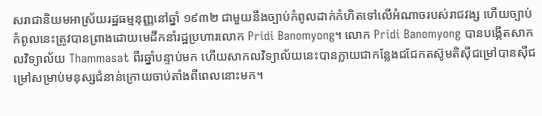សរាជានិយមអាស្រ័យរដ្ឋធម្មនុញ្ញនៅឆ្នាំ ១៩៣២ ជាមួយនឹងច្បាប់កំពូលដាក់កំហិតទៅលើអំណាចរបស់រាជវង្ស ហើយច្បាប់កំពូលនេះត្រូវបានព្រាងដោយមេដឹកនាំរដ្ឋប្រហារលោក Pridi Banomyong។ លោក Pridi Banomyong បានបង្កើតសាកលវិទ្យាល័យ Thammasat ពីរឆ្នាំបន្ទាប់មក ហើយសាកលវិទ្យាល័យនេះបានក្លាយជាកន្លែងជជែកតស៊ូមតិស៊ីជម្រៅបានស៊ីជម្រៅសម្រាប់មនុស្សជំនាន់ក្រោយចាប់តាំងពីពេលនោះមក។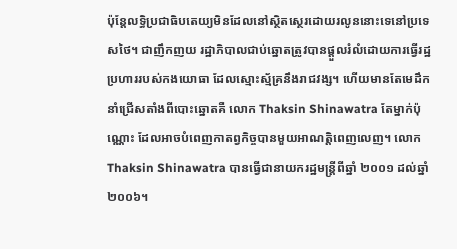ប៉ុន្តែលទ្ធិប្រជាធិបតេយ្យមិនដែលនៅស្ថិតស្ថេរដោយរលូននោះទេនៅប្រទេសថៃ។ ជាញឹកញយ រដ្ឋាភិបាលជាប់ឆ្នោតត្រូវបានផ្ដួលរំលំដោយការធ្វើរដ្ឋប្រហាររបស់កងយោធា ដែលស្មោះស្ម័គ្រនឹងរាជវង្ស។ ហើយមានតែមេដឹកនាំជ្រើសតាំងពីបោះឆ្នោតគឺ លោក Thaksin Shinawatra តែម្នាក់ប៉ុណ្ណោះ ដែលអាចបំពេញកាតព្វកិច្ចបានមួយអាណត្តិពេញលេញ។ លោក Thaksin Shinawatra បានធ្វើជានាយករដ្ឋមន្រ្តីពីឆ្នាំ ២០០១ ដល់ឆ្នាំ ២០០៦។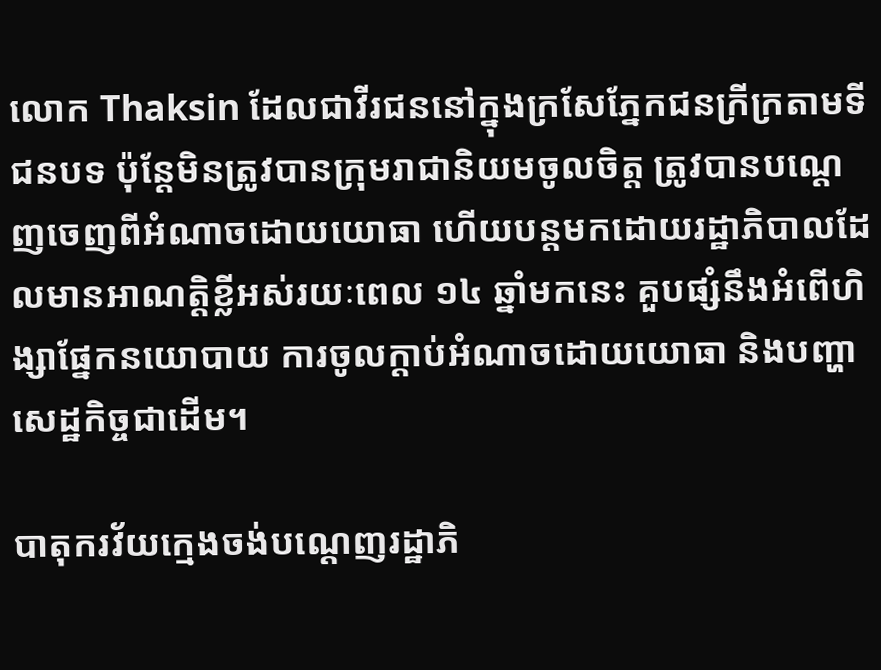លោក Thaksin ដែលជាវីរជននៅក្នុងក្រសែភ្នែកជនក្រីក្រតាមទីជនបទ ប៉ុន្តែមិនត្រូវបានក្រុមរាជានិយមចូលចិត្ត ត្រូវបានបណ្តេញចេញពីអំណាចដោយយោធា ហើយបន្តមកដោយរដ្ឋាភិបាលដែលមានអាណត្តិខ្លីអស់រយៈពេល ១៤ ឆ្នាំមកនេះ គួបផ្សំនឹងអំពើហិង្សាផ្នែកនយោបាយ ការចូលក្តាប់អំណាចដោយយោធា និងបញ្ហាសេដ្ឋកិច្ចជាដើម។

បាតុករវ័យក្មេងចង់បណ្តេញរដ្ឋាភិ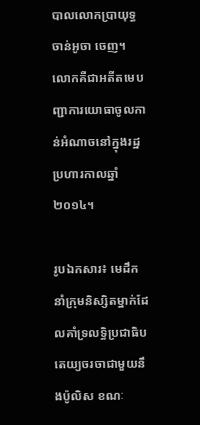បាលលោកប្រាយុទ្ធ ចាន់អូចា ចេញ។ លោកគឺជាអតីតមេបញ្ជាការយោធាចូលកាន់អំណាចនៅក្នុងរដ្ឋប្រហារកាលឆ្នាំ ២០១៤។

រូបឯកសារ៖ មេដឹកនាំក្រុមនិស្សិតម្នាក់ដែលគាំទ្រលទ្ធិប្រជាធិបតេយ្យចរចាជាមួយនឹងប៉ូលិស ខណៈ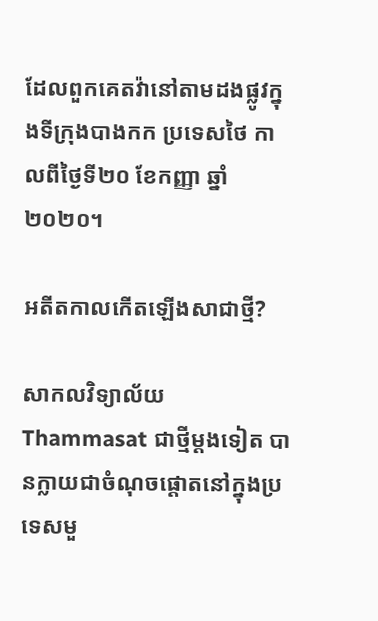ដែលពួកគេតវ៉ានៅតាមដងផ្លូវក្នុងទីក្រុងបាងកក ប្រទេសថៃ កាលពីថ្ងៃទី២០ ខែកញ្ញា ឆ្នាំ២០២០។

អតីតកាលកើតឡើងសាជាថ្មី?

សាកលវិទ្យាល័យ Thammasat ជាថ្មីម្ដងទៀត បានក្លាយជាចំណុចផ្តោតនៅក្នុងប្រទេសមួ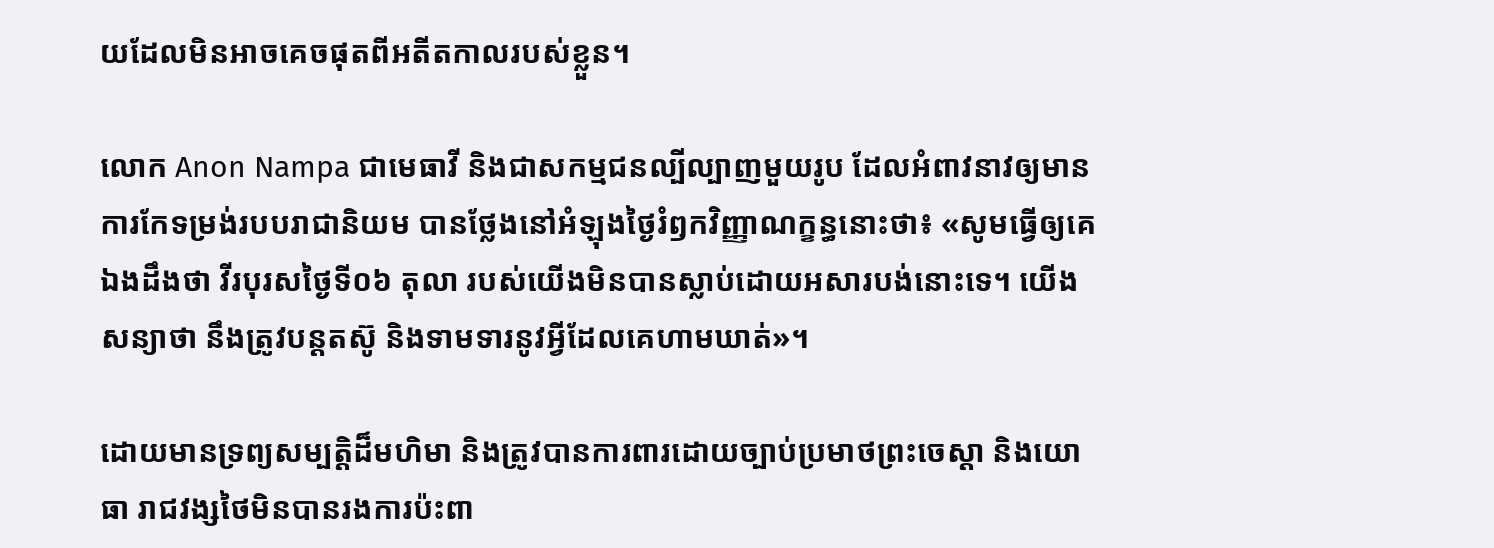យដែលមិនអាចគេចផុតពីអតីតកាលរបស់ខ្លួន។

លោក Anon Nampa ជាមេធាវី និងជាសកម្មជនល្បីល្បាញមួយរូប ដែលអំពាវនាវឲ្យមានការកែទម្រង់របបរាជានិយម បានថ្លែងនៅអំឡុងថ្ងៃរំឭកវិញ្ញាណក្ខន្ធនោះថា៖ «សូមធ្វើឲ្យគេឯងដឹងថា វីរបុរសថ្ងៃទី០៦ តុលា របស់យើងមិនបានស្លាប់ដោយអសារបង់នោះទេ។ យើងសន្យាថា នឹងត្រូវបន្តតស៊ូ និងទាមទារនូវអ្វីដែលគេហាមឃាត់»។

ដោយមានទ្រព្យសម្បត្តិដ៏មហិមា និងត្រូវបានការពារដោយច្បាប់ប្រមាថព្រះចេស្តា និងយោធា រាជវង្សថៃមិនបានរងការប៉ះពា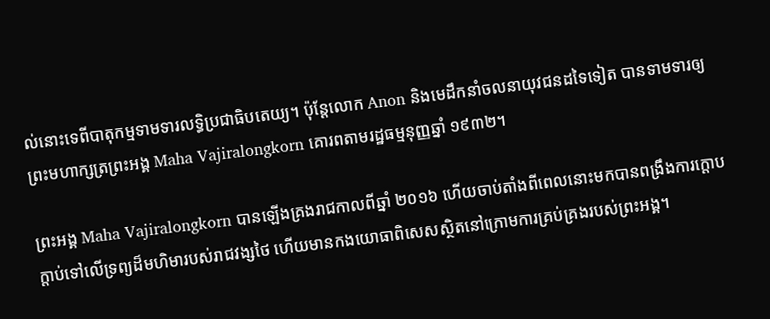ល់នោះទេពីបាតុកម្មទាមទារលទ្ធិប្រជាធិបតេយ្យ។ ប៉ុន្តែលោក Anon និងមេដឹកនាំចលនាយុវជនដទៃទៀត បានទាមទារឲ្យព្រះមហាក្សត្រព្រះអង្គ Maha Vajiralongkorn គោរពតាមរដ្ឋធម្មនុញ្ញឆ្នាំ ១៩៣២។

ព្រះអង្គ Maha Vajiralongkorn បានឡើងគ្រងរាជកាលពីឆ្នាំ ២០១៦ ហើយចាប់តាំងពីពេលនោះមកបានពង្រឹងការក្តោបក្តាប់ទៅលើទ្រព្យដ៏មហិមារបស់រាជវង្សថៃ ហើយមានកងយោធាពិសេសស្ថិតនៅក្រោមការគ្រប់គ្រងរបស់ព្រះអង្គ។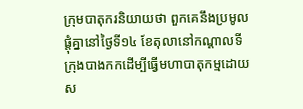ក្រុមបាតុករនិយាយថា ពួកគេនឹងប្រមូលផ្តុំគ្នានៅថ្ងៃទី១៤ ខែតុលានៅកណ្តាលទីក្រុងបាងកកដើម្បីធ្វើមហាបាតុកម្មដោយស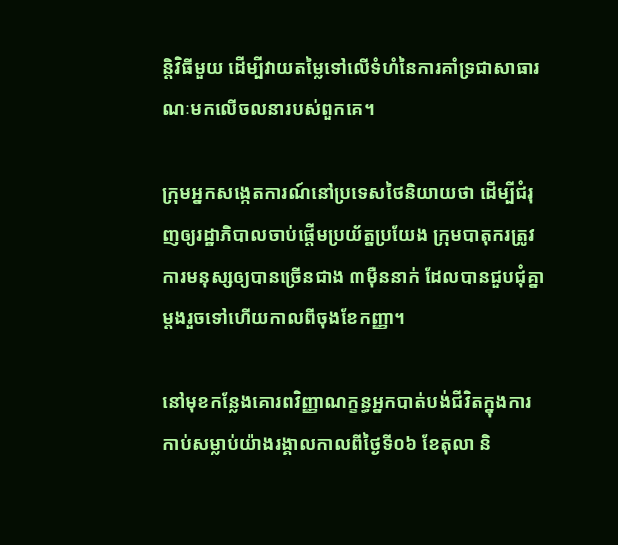ន្តិវិធីមួយ ដើម្បីវាយតម្លៃទៅលើទំហំនៃការគាំទ្រជាសាធារណៈមកលើចលនារបស់ពួកគេ។

ក្រុមអ្នកសង្កេតការណ៍នៅប្រទេសថៃនិយាយថា ដើម្បីជំរុញឲ្យរដ្ឋាភិបាលចាប់ផ្តើមប្រយ័ត្នប្រយែង ក្រុមបាតុករត្រូវការមនុស្សឲ្យបានច្រើនជាង ៣ម៉ឺននាក់ ដែលបានជួបជុំគ្នាម្តងរួចទៅហើយកាលពីចុងខែកញ្ញា។

នៅមុខកន្លែងគោរពវិញ្ញាណក្ខន្ធអ្នកបាត់បង់ជីវិតក្នុងការកាប់សម្លាប់យ៉ាងរង្គាលកាលពីថ្ងៃទី០៦ ខែតុលា និ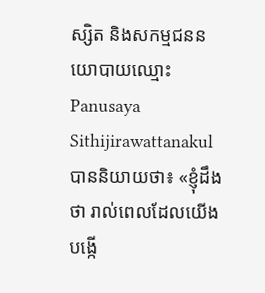ស្សិត និងសកម្មជននយោបាយឈ្មោះ Panusaya Sithijirawattanakul បាននិយាយថា៖ «ខ្ញុំដឹងថា រាល់ពេលដែលយើងបង្កើ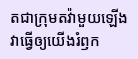តជាក្រុមតវ៉ាមួយឡើង វាធ្វើឲ្យយើងរំឭក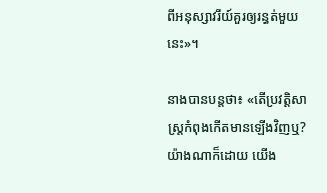ពីអនុស្សាវរីយ៍គួរឲ្យរន្ធត់មួយនេះ»។

នាងបានបន្តថា៖ «តើប្រវត្តិសាស្រ្តកំពុងកើតមានឡើងវិញឬ? យ៉ាងណាក៏ដោយ យើង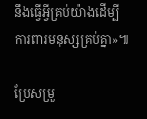នឹងធ្វើអ្វីគ្រប់យ៉ាងដើម្បីការពារមនុស្សគ្រប់គ្នា»៕

ប្រែសម្រួ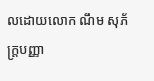លដោយលោក ណឹម សុភ័ក្រ្តបញ្ញា